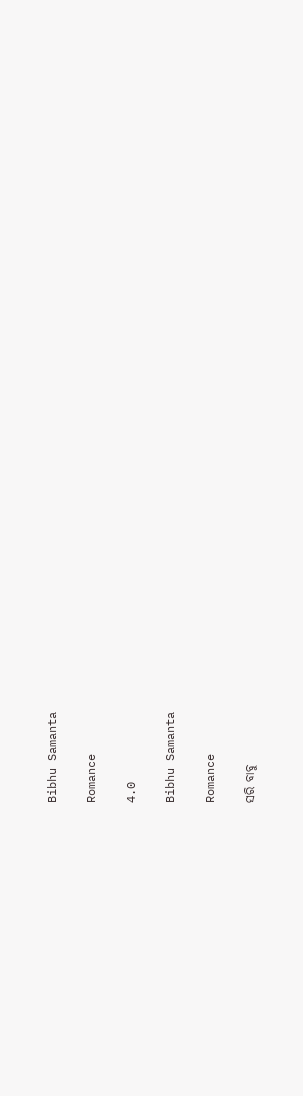Bibhu Samanta

Romance

4.0

Bibhu Samanta

Romance

ସରି ବାବୁ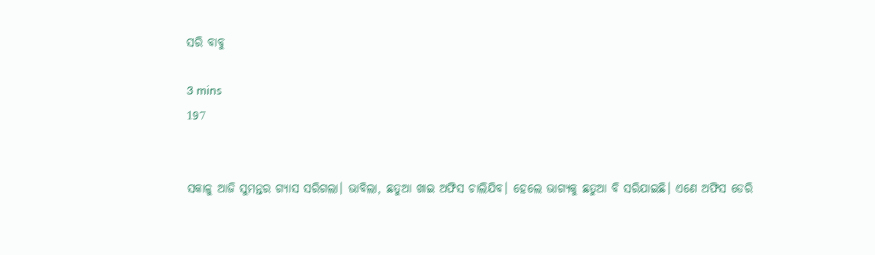ସରି ବାବୁ

3 mins
197


ସକାଳୁ ଆଜି ସୁମନ୍ତର ଗ୍ୟାସ ସରିଗଲା। ଭାବିଲା, ଛତୁଆ ଖାଇ ଅଫିସ ଚାଲିଯିବ। ହେଲେ ଭାଗ୍ୟକୁ ଛତୁଆ ବି ସରିଯାଇଛି। ଏଣେ ଅଫିସ ଡେରି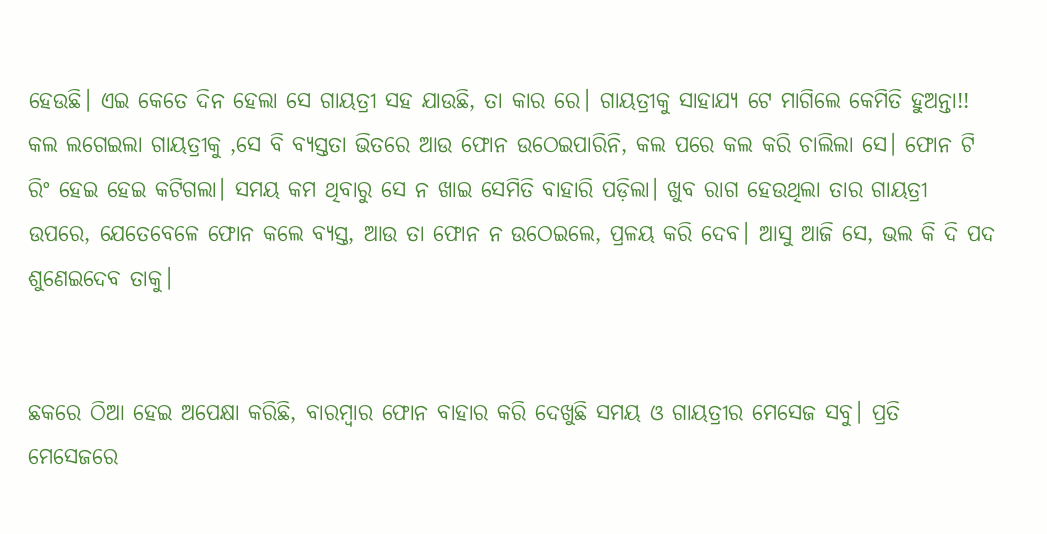ହେଉଛି। ଏଇ କେତେ ଦିନ ହେଲା ସେ ଗାୟତ୍ରୀ ସହ ଯାଉଛି, ତା କାର ରେ। ଗାୟତ୍ରୀକୁ ସାହାଯ୍ୟ ଟେ ମାଗିଲେ କେମିତି ହୁଅନ୍ତା!! କଲ ଲଗେଇଲା ଗାୟତ୍ରୀକୁ ,ସେ ବି ବ୍ୟସ୍ତତା ଭିତରେ ଆଉ ଫୋନ ଉଠେଇପାରିନି, କଲ ପରେ କଲ କରି ଚାଲିଲା ସେ। ଫୋନ ଟି ରିଂ ହେଇ ହେଇ କଟିଗଲା। ସମୟ କମ ଥିବାରୁ ସେ ନ ଖାଇ ସେମିତି ବାହାରି ପଡ଼ିଲା। ଖୁବ ରାଗ ହେଉଥିଲା ତାର ଗାୟତ୍ରୀ ଉପରେ, ଯେତେବେଳେ ଫୋନ କଲେ ବ୍ୟସ୍ତ, ଆଉ ତା ଫୋନ ନ ଉଠେଇଲେ, ପ୍ରଳୟ କରି ଦେବ। ଆସୁ ଆଜି ସେ, ଭଲ କି ଦି ପଦ ଶୁଣେଇଦେବ ତାକୁ।


ଛକରେ ଠିଆ ହେଇ ଅପେକ୍ଷା କରିଛି, ବାରମ୍ବାର ଫୋନ ବାହାର କରି ଦେଖୁଛି ସମୟ ଓ ଗାୟତ୍ରୀର ମେସେଜ ସବୁ। ପ୍ରତି ମେସେଜରେ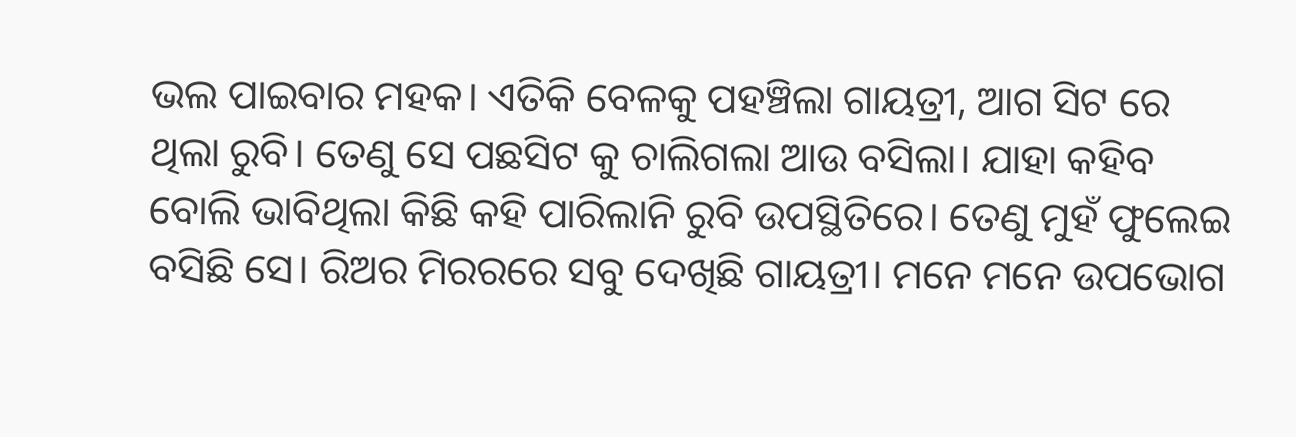ଭଲ ପାଇବାର ମହକ। ଏତିକି ବେଳକୁ ପହଞ୍ଚିଲା ଗାୟତ୍ରୀ, ଆଗ ସିଟ ରେ ଥିଲା ରୁବି। ତେଣୁ ସେ ପଛସିଟ କୁ ଚାଲିଗଲା ଆଉ ବସିଲା। ଯାହା କହିବ ବୋଲି ଭାବିଥିଲା କିଛି କହି ପାରିଲାନି ରୁବି ଉପସ୍ଥିତିରେ। ତେଣୁ ମୁହଁ ଫୁଲେଇ ବସିଛି ସେ। ରିଅର ମିରରରେ ସବୁ ଦେଖିଛି ଗାୟତ୍ରୀ। ମନେ ମନେ ଉପଭୋଗ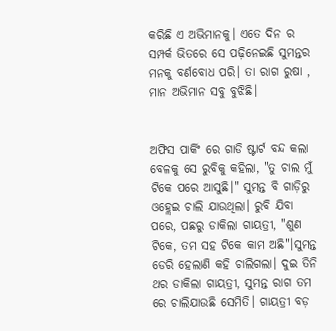କରିଛି ଏ ଅଭିମାନକୁ। ଏତେ ଦିନ ର ସମ୍ପର୍କ ଭିତରେ ସେ ପଢ଼ିନେଇଛି ସୁମନ୍ତର ମନକୁ ବର୍ଣବୋଧ ପରି। ତା ରାଗ ରୁଷା , ମାନ ଅଭିମାନ ସବୁ ବୁଝିଛି।


ଅଫିସ ପାର୍କିଂ ରେ ଗାଡି ଷ୍ଟାର୍ଟ ବନ୍ଦ କଲା ବେଳକୁ ସେ ରୁବିକୁ କହିଲା, "ତୁ ଚାଲ ମୁଁ ଟିକେ ପରେ ଆସୁଛି।" ସୁମନ୍ତ ବି ଗାଡ଼ିରୁ ଓହ୍ଲେଇ ଚାଲି ଯାଉଥିଲା। ରୁବି ଯିବା ପରେ, ପଛରୁ ଡାକିଲା ଗାୟତ୍ରୀ, "ଶୁଣ ଟିକେ, ତମ ସହ ଟିକେ କାମ ଅଛି"।ସୁମନ୍ତ ଡେରି ହେଲାଣି କହି ଚାଲିଗଲା। ଦୁଇ ତିନି ଥର ଡାକିଲା ଗାୟତ୍ରୀ, ସୁମନ୍ତ ରାଗ ତମ ରେ ଚାଲିଯାଉଛି ସେମିତି। ଗାୟତ୍ରୀ ବଡ଼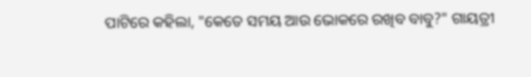ପାଟିରେ କହିଲା, "କେତେ ସମୟ ଆଉ ଭୋକରେ ରଖିବ ବାବୁ?" ଗାୟତ୍ରୀ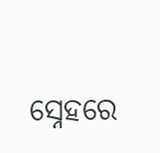ସ୍ନେହରେ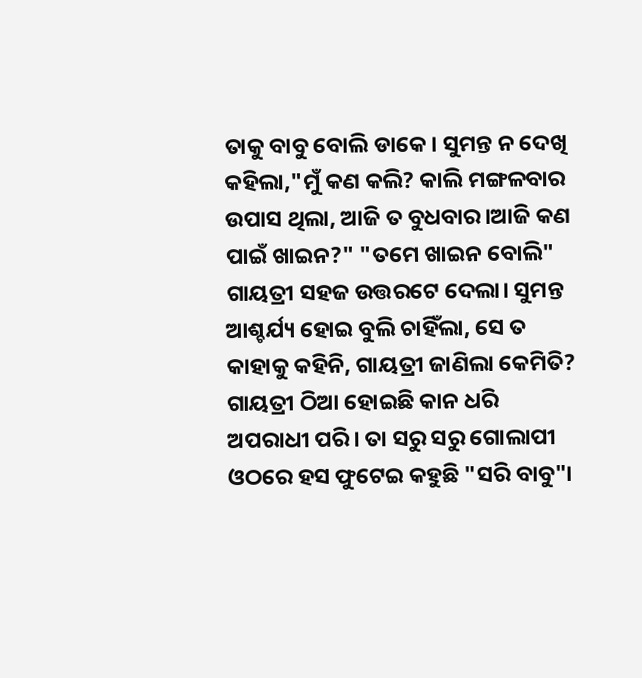ତାକୁ ବାବୁ ବୋଲି ଡାକେ। ସୁମନ୍ତ ନ ଦେଖି କହିଲା,"ମୁଁ କଣ କଲି? କାଲି ମଙ୍ଗଳବାର ଉପାସ ଥିଲା, ଆଜି ତ ବୁଧବାର।ଆଜି କଣ ପାଇଁ ଖାଇନ?" "ତମେ ଖାଇନ ବୋଲି" ଗାୟତ୍ରୀ ସହଜ ଉତ୍ତରଟେ ଦେଲା। ସୁମନ୍ତ ଆଶ୍ଚର୍ଯ୍ୟ ହୋଇ ବୁଲି ଚାହିଁଲା, ସେ ତ କାହାକୁ କହିନି, ଗାୟତ୍ରୀ ଜାଣିଲା କେମିତି? ଗାୟତ୍ରୀ ଠିଆ ହୋଇଛି କାନ ଧରି ଅପରାଧୀ ପରି। ତା ସରୁ ସରୁ ଗୋଲାପୀ ଓଠରେ ହସ ଫୁଟେଇ କହୁଛି "ସରି ବାବୁ"।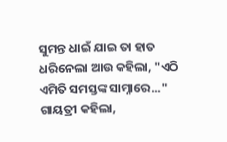ସୁମନ୍ତ ଧାଇଁ ଯାଇ ତା ହାତ ଧରିନେଲା ଆଉ କହିଲା, "ଏଠି ଏମିତି ସମସ୍ତଙ୍କ ସାମ୍ନାରେ..." ଗାୟତ୍ରୀ କହିଲା,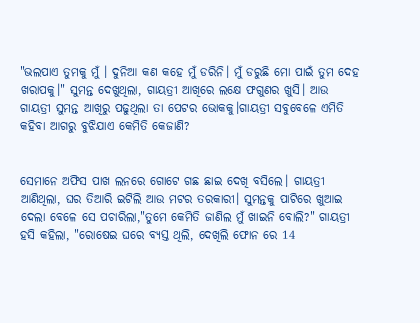"ଭଲପାଏ ତୁମକୁ ମୁଁ । ଦୁନିଆ କଣ କହେ ମୁଁ ଡରିନି। ମୁଁ ଡରୁଛି ମୋ ପାଇଁ ତୁମ ଦେହ ଖରାପକୁ।" ସୁମନ୍ତ ଦେଖୁଥିଲା, ଗାୟତ୍ରୀ ଆଖିରେ ଲକ୍ଷେ ଫଗୁଣର ଖୁସି। ଆଉ ଗାୟତ୍ରୀ ସୁମନ୍ତ ଆଖିରୁ ପଢୁଥିଲା ତା ପେଟର ଭୋକକୁ।ଗାୟତ୍ରୀ ସବୁବେଳେ ଏମିତି କହିବା ଆଗରୁ ବୁଝିଯାଏ କେମିତି କେଜାଣି?


ସେମାନେ ଅଫିସ ପାଖ ଲନରେ ଗୋଟେ ଗଛ ଛାଇ ଦେଖି ବସିଲେ। ଗାୟତ୍ରୀ ଆଣିଥିଲା, ଘର ତିଆରି ଇଟିଲି ଆଉ ମଟର ତରକାରୀ। ସୁମନ୍ତକୁ ପାଟିରେ ଖୁଆଇ ଦେଲା ବେଳେ ସେ ପଚାରିଲା,"ତୁମେ କେମିତି ଜାଣିଲ ମୁଁ ଖାଇନି ବୋଲି?" ଗାୟତ୍ରୀ ହସି କହିଲା, "ରୋଷେଇ ଘରେ ବ୍ୟସ୍ତ ଥିଲି, ଦେଖିଲି ଫୋନ ରେ 14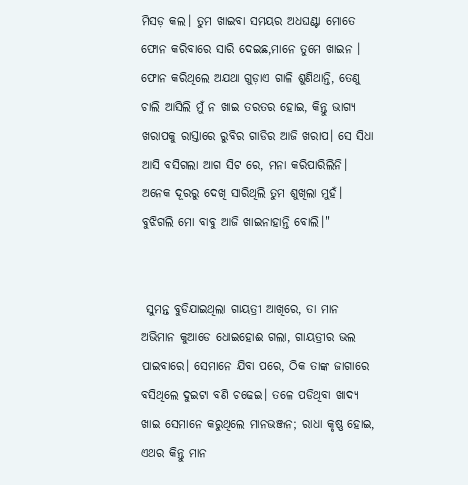ମିସଡ଼ କଲ। ତୁମ ଖାଇବା ସମୟର ଅଧଘଣ୍ଟା ମୋତେ ଫୋନ କରିବାରେ ସାରି ଦେଇଛ,ମାନେ ତୁମେ ଖାଇନ । ଫୋନ କରିଥିଲେ ଅଯଥା ଗୁଡ଼ାଏ ଗାଳି ଶୁଣିଥାନ୍ତି, ତେଣୁ ଚାଲି ଆସିଲି ମୁଁ ନ ଖାଇ ତରତର ହୋଇ, କିନ୍ତୁ ଭାଗ୍ୟ ଖରାପକୁ ରାସ୍ତାରେ ରୁବିର ଗାଡିର ଆଜି ଖରାପ। ସେ ସିଧା ଆସି ବସିଗଲା ଆଗ ସିଟ ରେ, ମନା କରିପାରିଲିନି। ଅନେକ ଦୂରରୁ ଦେଖି ସାରିଥିଲି ତୁମ ଶୁଖିଲା ମୁହଁ। ବୁଝିଗଲି ମୋ ବାବୁ ଆଜି ଖାଇନାହାନ୍ତି ବୋଲି।"


 ସୁମନ୍ତ ବୁଡିଯାଇଥିଲା ଗାୟତ୍ରୀ ଆଖିରେ, ତା ମାନ ଅଭିମାନ କୁଆଡେ ଧୋଇହୋଈ ଗଲା, ଗାୟତ୍ରୀର ଭଲ ପାଇବାରେ। ସେମାନେ ଯିବା ପରେ, ଠିକ ତାଙ୍କ ଜାଗାରେ ବସିଥିଲେ ଦୁଇଟା ବଣି ଚଢେଇ। ତଳେ ପଡିଥିବା ଖାଦ୍ୟ ଖାଇ ସେମାନେ କରୁଥିଲେ ମାନଭଞ୍ଜନ; ରାଧା କୃଷ୍ଣ ହୋଇ, ଏଥର କିନ୍ତୁ ମାନ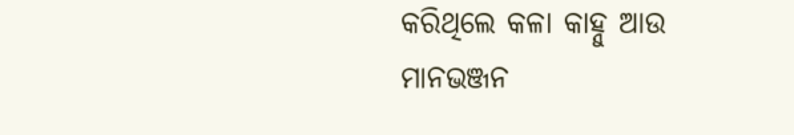କରିଥିଲେ କଳା କାହ୍ନୁ ଆଉ ମାନଭଞ୍ଜନ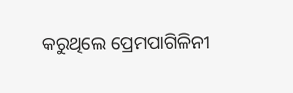କରୁଥିଲେ ପ୍ରେମପାଗିଳିନୀ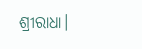ଶ୍ରୀରାଧା।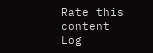Rate this content
Log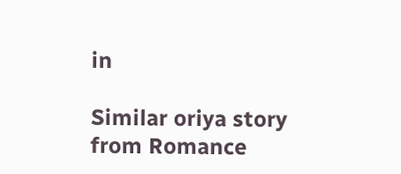in

Similar oriya story from Romance